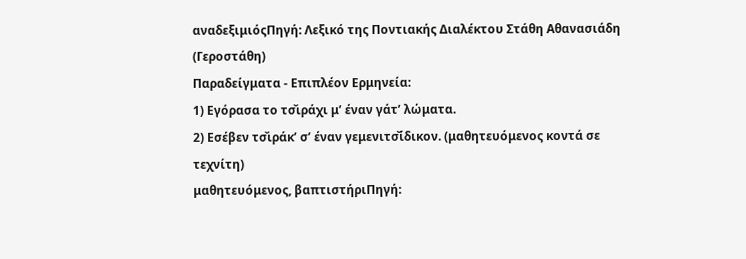αναδεξιμιόςΠηγή: Λεξικό της Ποντιακής Διαλέκτου Στάθη Αθανασιάδη (Γεροστάθη)
Παραδείγματα - Επιπλέον Ερμηνεία:
1) Εγόρασα το τσ̌ιράχι μ’ έναν γάτ’ λώματα.
2) Εσέβεν τσ̌ιράκ’ σ’ έναν γεμενιτσ̌ίδικον. (μαθητευόμενος κοντά σε τεχνίτη)
μαθητευόμενος, βαπτιστήριΠηγή: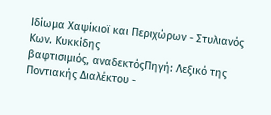Ιδίωμα Χαψίκιοϊ και Περιχώρων - Στυλιανός Κων. Κυκκίδης
βαφτισιμιός, αναδεκτόςΠηγή: Λεξικό της Ποντιακής Διαλέκτου -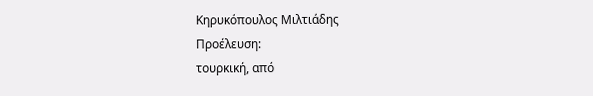Κηρυκόπουλος Μιλτιάδης
Προέλευση:
τουρκική, από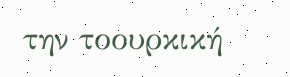την τοουρκική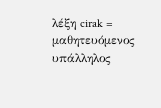λέξη cirak = μαθητευόμενος υπάλληλος